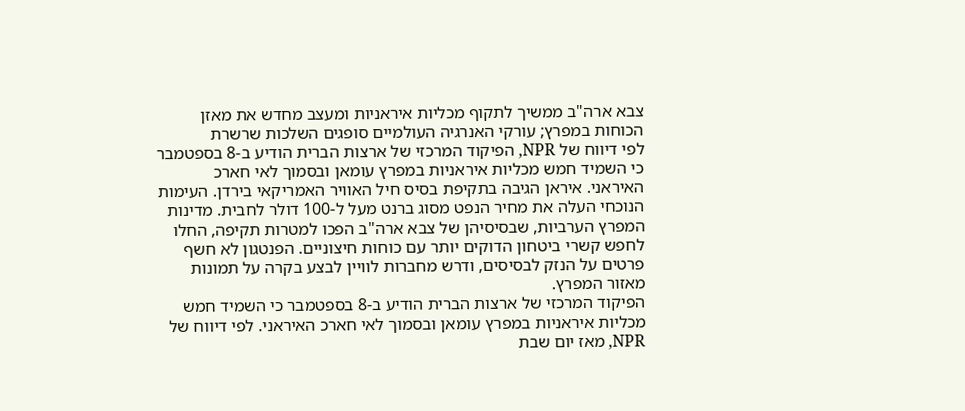צבא ארה"ב ממשיך לתקוף מכליות איראניות ומעצב מחדש את מאזן הכוחות במפרץ; עורקי האנרגיה העולמיים סופגים השלכות שרשרת
לפי דיווח של NPR, הפיקוד המרכזי של ארצות הברית הודיע ב-8 בספטמבר כי השמיד חמש מכליות איראניות במפרץ עומאן ובסמוך לאי חארכ האיראני. איראן הגיבה בתקיפת בסיס חיל האוויר האמריקאי בירדן. העימות הנוכחי העלה את מחיר הנפט מסוג ברנט מעל ל-100 דולר לחבית. מדינות המפרץ הערביות, שבסיסיהן של צבא ארה"ב הפכו למטרות תקיפה, החלו לחפש קשרי ביטחון הדוקים יותר עם כוחות חיצוניים. הפנטגון לא חשף פרטים על הנזק לבסיסים, ודרש מחברות לוויין לבצע בקרה על תמונות מאזור המפרץ.
הפיקוד המרכזי של ארצות הברית הודיע ב-8 בספטמבר כי השמיד חמש מכליות איראניות במפרץ עומאן ובסמוך לאי חארכ האיראני. לפי דיווח של NPR, מאז יום שבת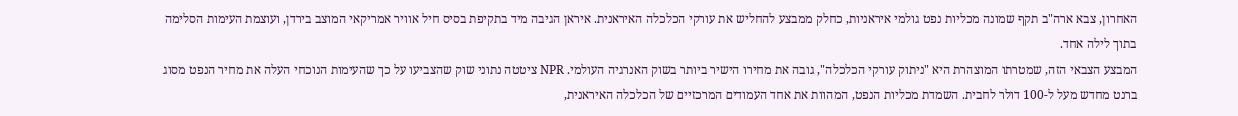האחרון, צבא ארה"ב תקף שמונה מכליות נפט גולמי איראניות, כחלק ממבצע להחליש את עורקי הכלכלה האיראנית. איראן הגיבה מיד בתקיפת בסיס חיל אוויר אמריקאי המוצב בירדן, ועוצמת העימות הסלימה בתוך לילה אחד.
המבצע הצבאי הזה, שמטרתו המוצהרת היא "ניתוק עורקי הכלכלה", גובה את מחירו הישיר ביותר בשוק האנרגיה העולמי. NPR ציטטה נתוני שוק שהצביעו על כך שהעימות הנוכחי העלה את מחיר הנפט מסוג ברנט מחדש מעל ל-100 דולר לחבית. השמדת מכליות הנפט, המהוות את אחד העמודים המרכזיים של הכלכלה האיראנית,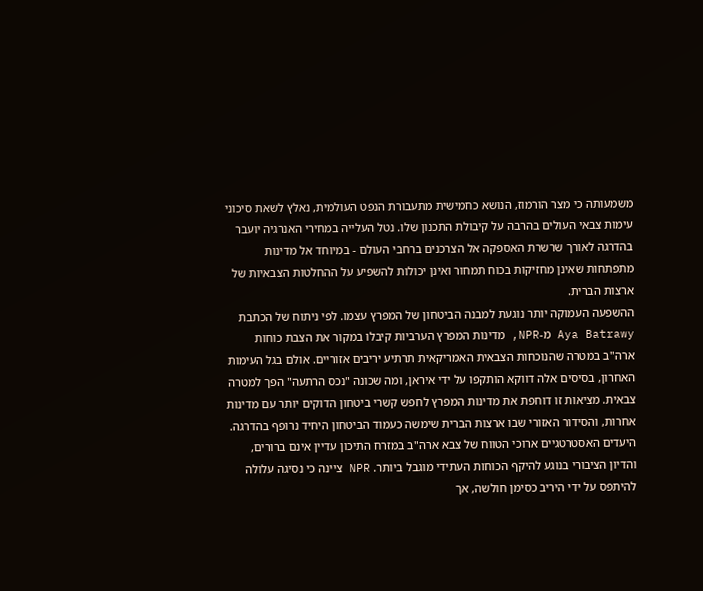משמעותה כי מצר הורמוז, הנושא כחמישית מתעבורת הנפט העולמית, נאלץ לשאת סיכוני עימות צבאי העולים בהרבה על קיבולת התכנון שלו. נטל העלייה במחירי האנרגיה יועבר בהדרגה לאורך שרשרת האספקה אל הצרכנים ברחבי העולם - במיוחד אל מדינות מתפתחות שאינן מחזיקות בכוח תמחור ואינן יכולות להשפיע על ההחלטות הצבאיות של ארצות הברית.
ההשפעה העמוקה יותר נוגעת למבנה הביטחון של המפרץ עצמו. לפי ניתוח של הכתבת Aya Batrawy מ-NPR, מדינות המפרץ הערביות קיבלו במקור את הצבת כוחות ארה"ב במטרה שהנוכחות הצבאית האמריקאית תרתיע יריבים אזוריים. אולם בגל העימות האחרון, בסיסים אלה דווקא הותקפו על ידי איראן, ומה שכונה "נכס הרתעה" הפך למטרה צבאית. מציאות זו דוחפת את מדינות המפרץ לחפש קשרי ביטחון הדוקים יותר עם מדינות אחרות, והסידור האזורי שבו ארצות הברית שימשה כעמוד הביטחון היחיד נרופף בהדרגה. היעדים האסטרטגיים ארוכי הטווח של צבא ארה"ב במזרח התיכון עדיין אינם ברורים, והדיון הציבורי בנוגע להיקף הכוחות העתידי מוגבל ביותר. NPR ציינה כי נסיגה עלולה להיתפס על ידי היריב כסימן חולשה, אך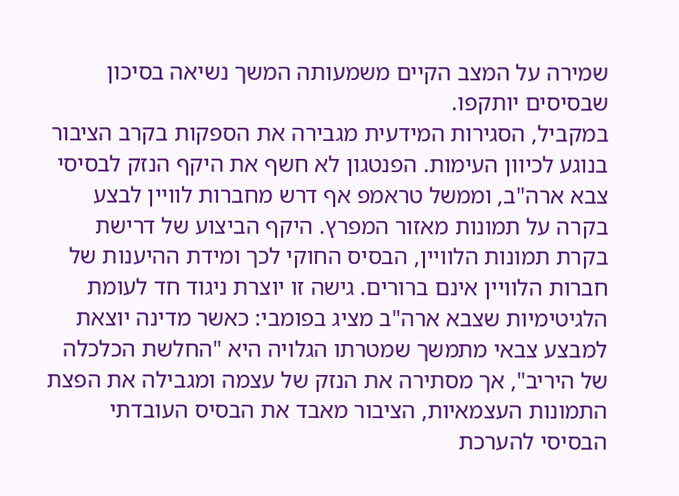שמירה על המצב הקיים משמעותה המשך נשיאה בסיכון שבסיסים יותקפו.
במקביל, הסגירות המידעית מגבירה את הספקות בקרב הציבור בנוגע לכיוון העימות. הפנטגון לא חשף את היקף הנזק לבסיסי צבא ארה"ב, וממשל טראמפ אף דרש מחברות לוויין לבצע בקרה על תמונות מאזור המפרץ. היקף הביצוע של דרישת בקרת תמונות הלוויין, הבסיס החוקי לכך ומידת ההיענות של חברות הלוויין אינם ברורים. גישה זו יוצרת ניגוד חד לעומת הלגיטימיות שצבא ארה"ב מציג בפומבי: כאשר מדינה יוצאת למבצע צבאי מתמשך שמטרתו הגלויה היא "החלשת הכלכלה של היריב", אך מסתירה את הנזק של עצמה ומגבילה את הפצת התמונות העצמאיות, הציבור מאבד את הבסיס העובדתי הבסיסי להערכת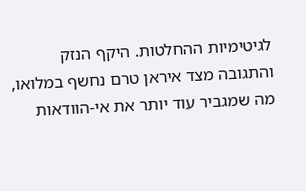לגיטימיות ההחלטות. היקף הנזק והתגובה מצד איראן טרם נחשף במלואו, מה שמגביר עוד יותר את אי-הוודאות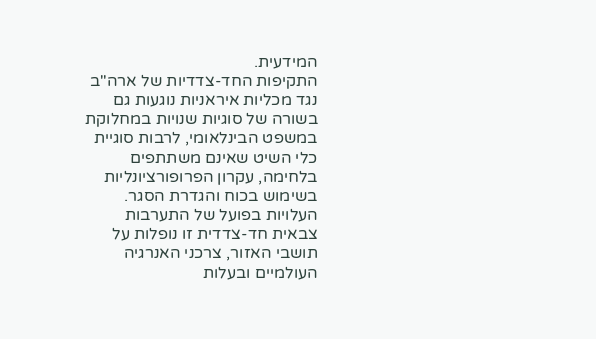המידעית.
התקיפות החד-צדדיות של ארה"ב נגד מכליות איראניות נוגעות גם בשורה של סוגיות שנויות במחלוקת במשפט הבינלאומי, לרבות סוגיית כלי השיט שאינם משתתפים בלחימה, עקרון הפרופורציונליות בשימוש בכוח והגדרת הסגר. העלויות בפועל של התערבות צבאית חד-צדדית זו נופלות על תושבי האזור, צרכני האנרגיה העולמיים ובעלות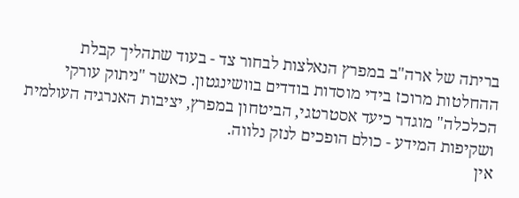בריתה של ארה"ב במפרץ הנאלצות לבחור צד - בעוד שתהליך קבלת ההחלטות מרוכז בידי מוסדות בודדים בוושינגטון. כאשר "ניתוק עורקי הכלכלה" מוגדר כיעד אסטרטגי, הביטחון במפרץ, יציבות האנרגיה העולמית ושקיפות המידע - כולם הופכים לנזק נלווה.
אין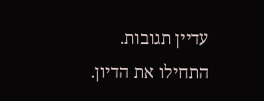עדיין תגובות. התחילו את הדיון.